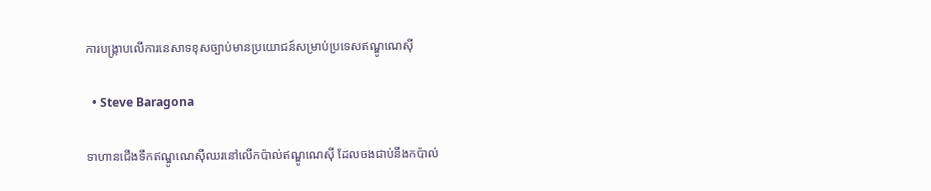ការបង្ក្រាបលើការនេសាទខុសច្បាប់មានប្រយោជន៍សម្រាប់ប្រទេសឥណ្ឌូណេស៊ី

  • Steve Baragona

ទាហានជើងទឹកឥណ្ឌូណេស៊ីឈរនៅលើកប៉ាល់ឥណ្ឌូណេស៊ី ដែលចងជាប់នឹងកប៉ាល់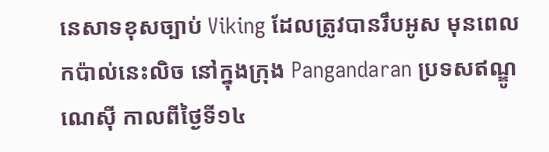នេសាទខុសច្បាប់ Viking ដែលត្រូវបានរឹបអូស មុនពេលកប៉ាល់នេះលិច នៅក្នុងក្រុង Pangandaran ប្រទសឥណ្ឌូណេស៊ី កាលពីថ្ងៃទី១៤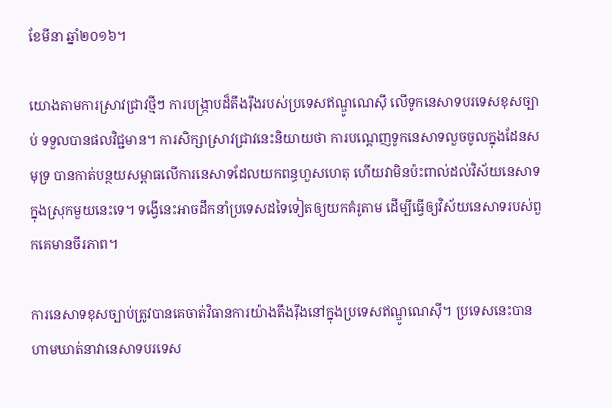ខែមីនា ឆ្នាំ២០១៦។

យោងតាមការស្រាវជ្រាវថ្មីៗ ការបង្ក្រាបដ៏តឹងរ៉ឹងរបស់ប្រទេសឥណ្ឌូណេស៊ី លើទូកនេសាទបរទេសខុសច្បាប់ ទទួលបានផលវិជ្ជមាន។ ការសិក្សាស្រាវជ្រាវនេះនិយាយថា ការបណ្តេញទូកនេសាទលួចចូលក្នុងដែនសមុទ្រ បានកាត់បន្ថយសម្ពាធលើការនេសាទដែលយកពន្ធហួសហេតុ ហើយវាមិនប៉ះពាល់ដល់វិស័យនេសាទក្នុងស្រុកមួយនេះទេ។ ទង្វើនេះអាចដឹកនាំប្រទេសដទៃទៀតឲ្យយកគំរូតាម ដើម្បីធ្វើឲ្យវិស័យនេសាទរបស់ពួកគេមានចីរភាព។

ការនេសាទខុសច្បាប់ត្រូវបានគេចាត់វិធានការយ៉ាងតឹងរ៉ឹងនៅក្នុងប្រទេសឥណ្ឌូណេស៊ី។ ប្រទេសនេះបានហាមឃាត់នាវានេសាទបរទេស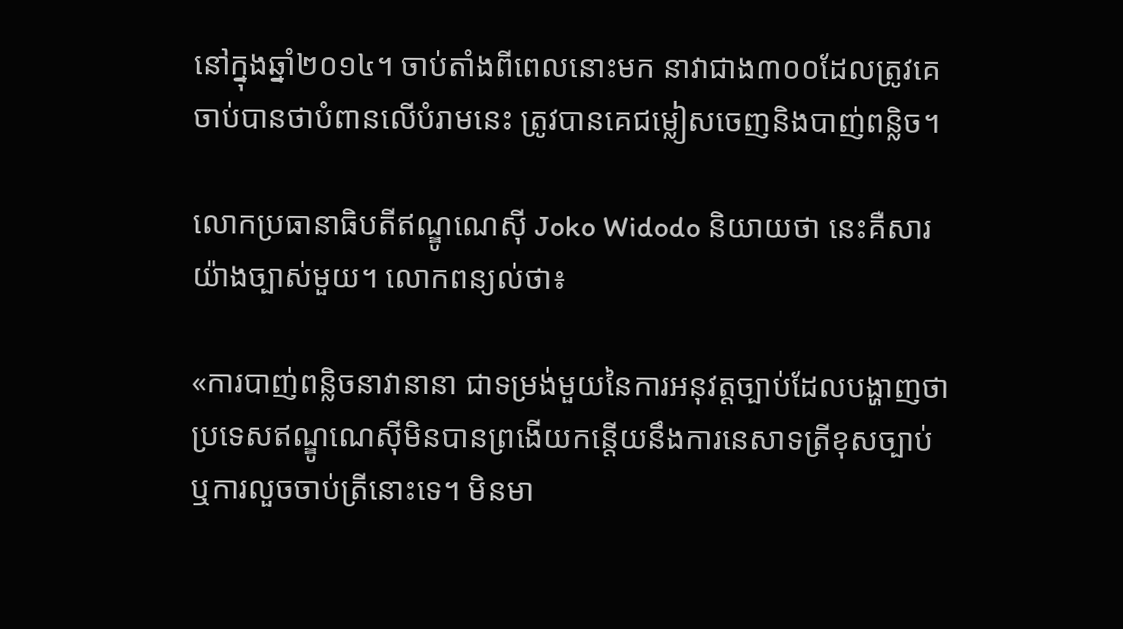នៅក្នុងឆ្នាំ២០១៤។ ចាប់តាំងពីពេលនោះមក នាវាជាង៣០០ដែលត្រូវគេចាប់បានថាបំពានលើបំរាមនេះ ត្រូវបានគេជម្លៀសចេញនិងបាញ់ពន្លិច។

លោកប្រធានាធិបតីឥណ្ឌូណេស៊ី Joko Widodo និយាយថា នេះគឺសារយ៉ាងច្បាស់មួយ។ លោកពន្យល់ថា៖

«ការបាញ់ពន្លិចនាវានានា ជាទម្រង់មួយនៃការអនុវត្តច្បាប់ដែលបង្ហាញថា ប្រទេសឥណ្ឌូណេស៊ីមិនបានព្រងើយកន្តើយនឹងការនេសាទត្រីខុសច្បាប់ ឬការលួចចាប់ត្រីនោះទេ។ មិនមា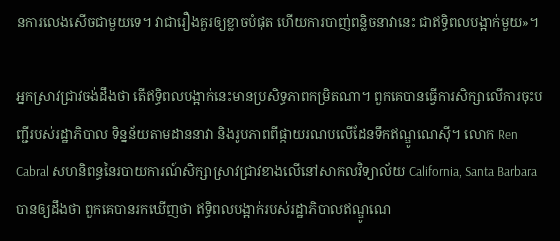នការលេងសើចជាមួយទេ។ វាជារឿងគួរឲ្យខ្លាចបំផុត ហើយការបាញ់ពន្លិចនាវានេះ ជាឥទ្ធិពលបង្អាក់មួយ»។

អ្នកស្រាវជ្រាវចង់ដឹងថា តើឥទ្ធិពលបង្អាក់នេះមានប្រសិទ្ធភាពកម្រិតណា។ ពួកគេបានធ្វើការសិក្សាលើការចុះបញ្ជីរបស់រដ្ឋាភិបាល ទិន្នន័យតាមដាននាវា និងរូបភាពពីផ្កាយរណបលើដែនទឹកឥណ្ឌូណេស៊ី។ លោក Ren Cabral សហនិពន្ធនៃរបាយការណ៍សិក្សាស្រាវជ្រាវខាងលើនៅសាកលវិទ្យាល័យ California, Santa Barbara បានឲ្យដឹងថា ពួកគេបានរកឃើញថា ឥទ្ធិពលបង្អាក់របស់រដ្ឋាភិបាលឥណ្ឌូណេ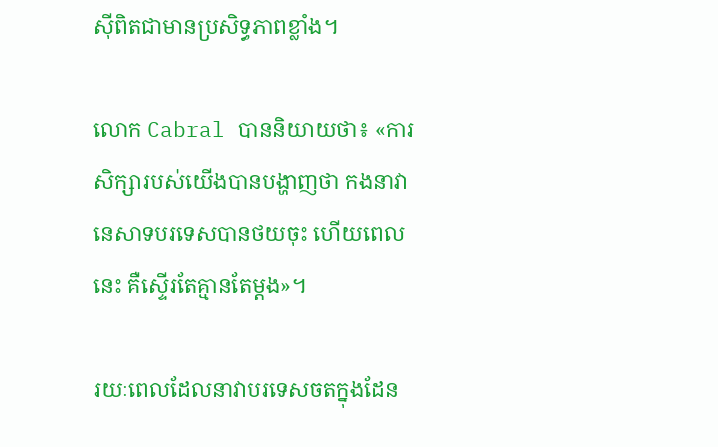ស៊ីពិតជាមានប្រសិទ្ធភាពខ្លាំង។

លោក Cabral បាននិយាយថា៖ «ការសិក្សារបស់យើងបានបង្ហាញថា កងនាវានេសាទបរទេសបានថយចុះ ហើយពេលនេះ គឺស្ទើរតែគ្មានតែម្តង»។

រយៈពេលដែលនាវាបរទេសចតក្នុងដែន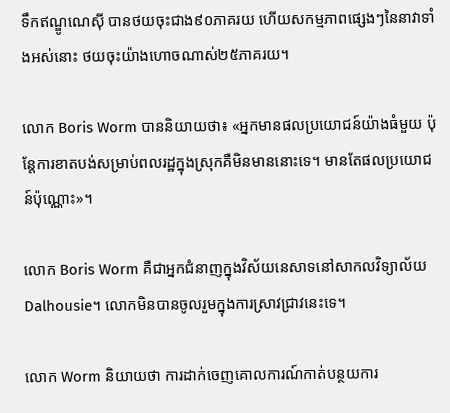ទឹកឥណ្ឌូណេស៊ី បានថយចុះជាង៩០ភាគរយ ហើយសកម្មភាពផ្សេងៗនៃនាវាទាំងអស់នោះ ថយចុះយ៉ាងហោចណាស់២៥ភាគរយ។

លោក Boris Worm បាននិយាយថា៖ «អ្នកមានផលប្រយោជន៍យ៉ាងធំមួយ ប៉ុន្តែការខាតបង់សម្រាប់ពលរដ្ឋក្នុងស្រុកគឺមិនមាននោះទេ។ មានតែផលប្រយោជន៍ប៉ុណ្ណោះ»។

លោក Boris Worm គឺជាអ្នកជំនាញក្នុងវិស័យនេសាទនៅសាកលវិទ្យាល័យ Dalhousie។ លោកមិនបានចូលរួមក្នុងការសា្រវជ្រាវនេះទេ។

លោក Worm និយាយថា ការដាក់ចេញគោលការណ៍កាត់បន្ថយការ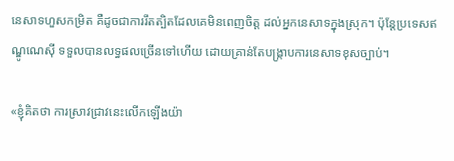នេសាទហួសកម្រិត គឺដូចជាការរឹតត្បិតដែលគេមិនពេញចិត្ត ដល់អ្នកនេសាទក្នុងស្រុក។ ប៉ុន្តែប្រទេសឥណ្ឌូណេស៊ី ទទួលបានលទ្ធផលច្រើនទៅហើយ ដោយគ្រាន់តែបង្ក្រាបការនេសាទខុសច្បាប់។

«ខ្ញុំគិតថា ការស្រាវជ្រាវនេះលើកឡើងយ៉ា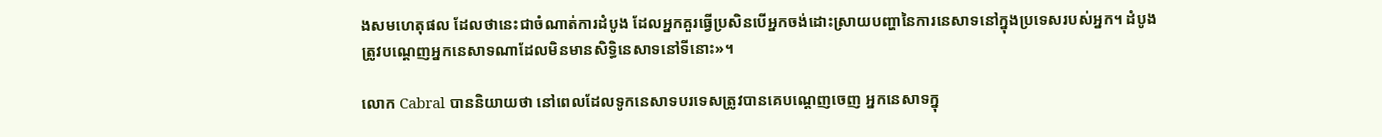ងសមហេតុផល ដែលថានេះជាចំណាត់ការដំបូង ដែលអ្នកគួរធ្វើប្រសិនបើអ្នកចង់ដោះស្រាយបញ្ហានៃការនេសាទនៅក្នុងប្រទេសរបស់អ្នក។ ដំបូង ត្រូវបណ្ដេញអ្នកនេសាទណាដែលមិនមានសិទ្ធិនេសាទនៅទីនោះ»។

លោក Cabral បាននិយាយថា នៅពេលដែលទូកនេសាទបរទេសត្រូវបានគេបណ្ដេញចេញ អ្នកនេសាទក្នុ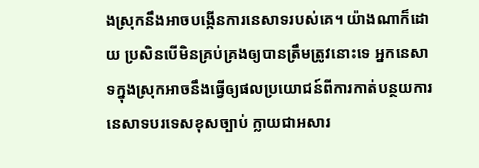ងស្រុកនឹងអាចបង្កើនការនេសាទរបស់គេ។ យ៉ាងណាក៏ដោយ ប្រសិនបើមិនគ្រប់គ្រងឲ្យបានត្រឹមត្រូវនោះទេ អ្នកនេសាទក្នុងស្រុកអាចនឹងធ្វើឲ្យផលប្រយោជន៍ពីការកាត់បន្ថយការនេសាទបរទេសខុសច្បាប់ ក្លាយជាអសារ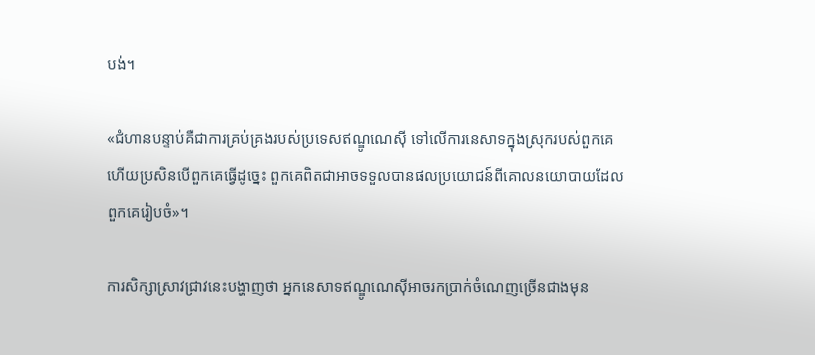បង់។

«ជំហានបន្ទាប់គឺជាការគ្រប់គ្រងរបស់ប្រទេសឥណ្ឌូណេស៊ី ទៅលើការនេសាទក្នុងស្រុករបស់ពួកគេ ហើយប្រសិនបើពួកគេធ្វើដូច្នេះ ពួកគេពិតជាអាចទទួលបានផលប្រយោជន៍ពីគោលនយោបាយដែលពួកគេរៀបចំ»។

ការសិក្សាសា្រវជ្រាវនេះបង្ហាញថា អ្នកនេសាទឥណ្ឌូណេស៊ីអាចរកប្រាក់ចំណេញច្រើនជាងមុន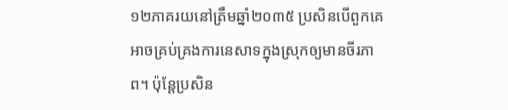១២ភាគរយនៅត្រឹមឆ្នាំ២០៣៥ ប្រសិនបើពួកគេអាចគ្រប់គ្រងការនេសាទក្នុងស្រុកឲ្យមានចីរភាព។ ប៉ុន្តែប្រសិន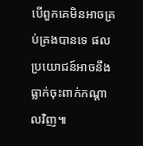បើពួកគេមិនអាចគ្រប់គ្រងបានទេ ផលប្រយោជន៍អាចនឹងធ្លាក់ចុះពាក់កណ្ដាលវិញ៕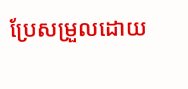ប្រែសម្រួលដោយ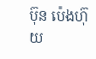ប៊ុន ប៉េងហ៊ុយ